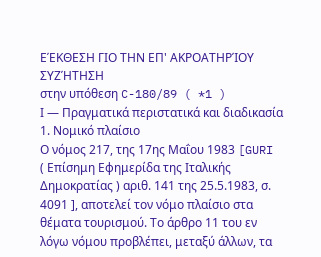ΕΈΚΘΕΣΗ ΓΙΟ ΤΗΝ ΕΠ' ΑΚΡΟΑΤΗΡΊΟΥ ΣΥΖΉΤΗΣΗ
στην υπόθεση C-180/89 ( *1 )
Ι — Πραγματικά περιστατικά και διαδικασία
1. Νομικό πλαίσιο
Ο νόμος 217, της 17ης Μαΐου 1983 [GURI ( Επίσημη Εφημερίδα της Ιταλικής Δημοκρατίας ) αριθ. 141 της 25.5.1983, σ. 4091 ], αποτελεί τον νόμο πλαίσιο στα θέματα τουρισμού. Το άρθρο 11 του εν λόγω νόμου προβλέπει, μεταξύ άλλων, τα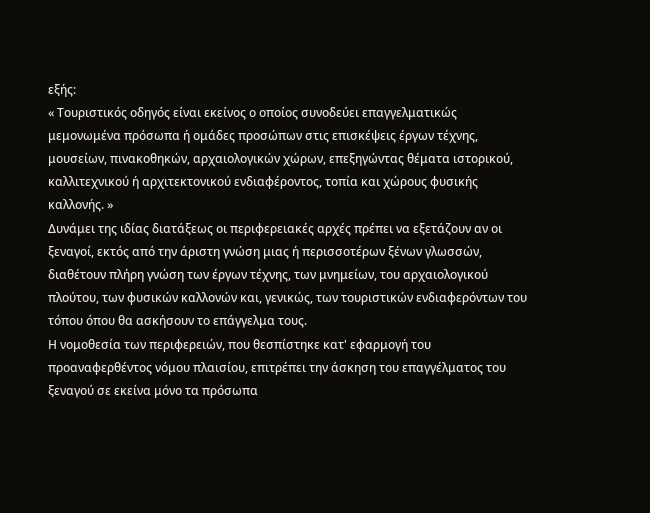εξής:
« Τουριστικός οδηγός είναι εκείνος ο οποίος συνοδεύει επαγγελματικώς μεμονωμένα πρόσωπα ή ομάδες προσώπων στις επισκέψεις έργων τέχνης, μουσείων, πινακοθηκών, αρχαιολογικών χώρων, επεξηγώντας θέματα ιστορικού, καλλιτεχνικού ή αρχιτεκτονικού ενδιαφέροντος, τοπία και χώρους φυσικής καλλονής. »
Δυνάμει της ιδίας διατάξεως οι περιφερειακές αρχές πρέπει να εξετάζουν αν οι ξεναγοί, εκτός από την άριστη γνώση μιας ή περισσοτέρων ξένων γλωσσών, διαθέτουν πλήρη γνώση των έργων τέχνης, των μνημείων, του αρχαιολογικού πλούτου, των φυσικών καλλονών και, γενικώς, των τουριστικών ενδιαφερόντων του τόπου όπου θα ασκήσουν το επάγγελμα τους.
Η νομοθεσία των περιφερειών, που θεσπίστηκε κατ' εφαρμογή του προαναφερθέντος νόμου πλαισίου, επιτρέπει την άσκηση του επαγγέλματος του ξεναγού σε εκείνα μόνο τα πρόσωπα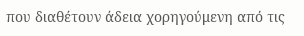που διαθέτουν άδεια χορηγούμενη από τις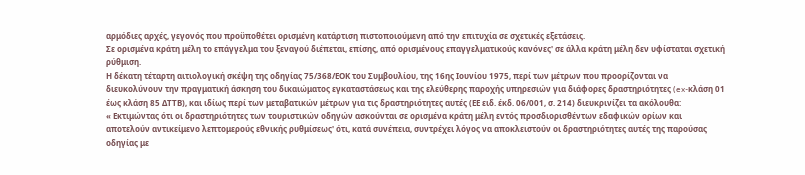αρμόδιες αρχές, γεγονός που προϋποθέτει ορισμένη κατάρτιση πιστοποιούμενη από την επιτυχία σε σχετικές εξετάσεις.
Σε ορισμένα κράτη μέλη το επάγγελμα του ξεναγού διέπεται, επίσης, από ορισμένους επαγγελματικούς κανόνες' σε άλλα κράτη μέλη δεν υφίσταται σχετική ρύθμιση.
Η δέκατη τέταρτη αιτιολογική σκέψη της οδηγίας 75/368/ΕΟΚ του Συμβουλίου, της 16ης Ιουνίου 1975, περί των μέτρων που προορίζονται να διευκολύνουν την πραγματική άσκηση του δικαιώματος εγκαταστάσεως και της ελεύθερης παροχής υπηρεσιών για διάφορες δραστηριότητες (ex-κλάση 01 έως κλάση 85 ΔΤΤΒ), και ιδίως περί των μεταβατικών μέτρων για τις δραστηριότητες αυτές (ΕΕ ειδ. έκδ. 06/001, σ. 214) διευκρινίζει τα ακόλουθα:
« Εκτιμώντας ότι οι δραστηριότητες των τουριστικών οδηγών ασκούνται σε ορισμένα κράτη μέλη εντός προσδιορισθέντων εδαφικών ορίων και αποτελούν αντικείμενο λεπτομερούς εθνικής ρυθμίσεως' ότι, κατά συνέπεια, συντρέχει λόγος να αποκλειστούν οι δραστηριότητες αυτές της παρούσας οδηγίας με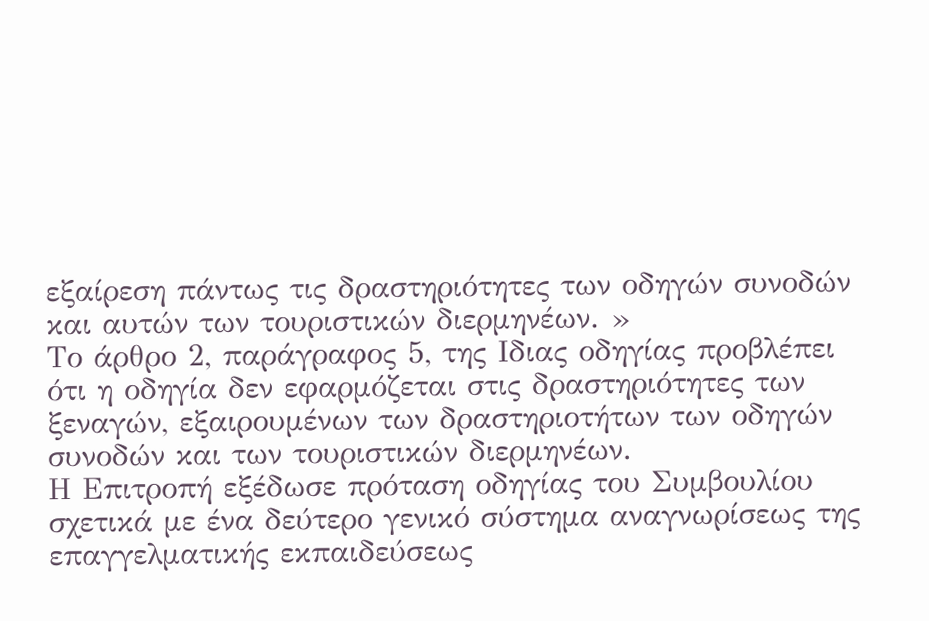εξαίρεση πάντως τις δραστηριότητες των οδηγών συνοδών και αυτών των τουριστικών διερμηνέων. »
Το άρθρο 2, παράγραφος 5, της Ιδιας οδηγίας προβλέπει ότι η οδηγία δεν εφαρμόζεται στις δραστηριότητες των ξεναγών, εξαιρουμένων των δραστηριοτήτων των οδηγών συνοδών και των τουριστικών διερμηνέων.
Η Επιτροπή εξέδωσε πρόταση οδηγίας του Συμβουλίου σχετικά με ένα δεύτερο γενικό σύστημα αναγνωρίσεως της επαγγελματικής εκπαιδεύσεως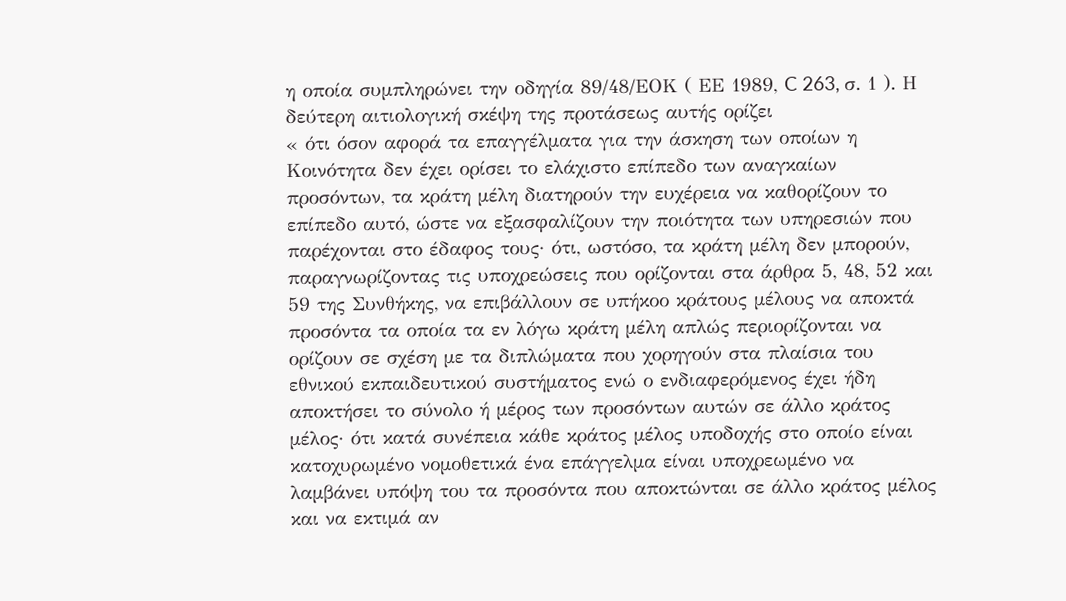η οποία συμπληρώνει την οδηγία 89/48/ΕΟΚ ( ΕΕ 1989, C 263, σ. 1 ). Η δεύτερη αιτιολογική σκέψη της προτάσεως αυτής ορίζει
« ότι όσον αφορά τα επαγγέλματα για την άσκηση των οποίων η Κοινότητα δεν έχει ορίσει το ελάχιστο επίπεδο των αναγκαίων προσόντων, τα κράτη μέλη διατηρούν την ευχέρεια να καθορίζουν το επίπεδο αυτό, ώστε να εξασφαλίζουν την ποιότητα των υπηρεσιών που παρέχονται στο έδαφος τους· ότι, ωστόσο, τα κράτη μέλη δεν μπορούν, παραγνωρίζοντας τις υποχρεώσεις που ορίζονται στα άρθρα 5, 48, 52 και 59 της Συνθήκης, να επιβάλλουν σε υπήκοο κράτους μέλους να αποκτά προσόντα τα οποία τα εν λόγω κράτη μέλη απλώς περιορίζονται να ορίζουν σε σχέση με τα διπλώματα που χορηγούν στα πλαίσια του εθνικού εκπαιδευτικού συστήματος ενώ ο ενδιαφερόμενος έχει ήδη αποκτήσει το σύνολο ή μέρος των προσόντων αυτών σε άλλο κράτος μέλος· ότι κατά συνέπεια κάθε κράτος μέλος υποδοχής στο οποίο είναι κατοχυρωμένο νομοθετικά ένα επάγγελμα είναι υποχρεωμένο να λαμβάνει υπόψη του τα προσόντα που αποκτώνται σε άλλο κράτος μέλος και να εκτιμά αν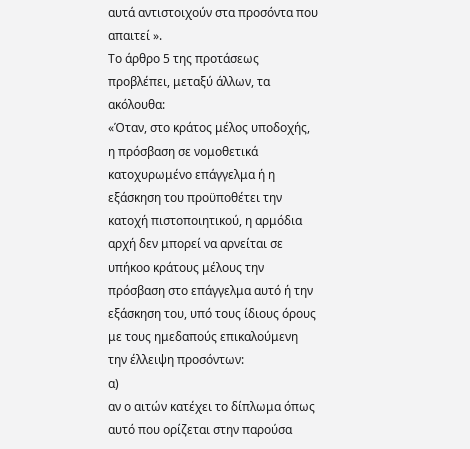αυτά αντιστοιχούν στα προσόντα που απαιτεί ».
Το άρθρο 5 της προτάσεως προβλέπει, μεταξύ άλλων, τα ακόλουθα:
«Όταν, στο κράτος μέλος υποδοχής, η πρόσβαση σε νομοθετικά κατοχυρωμένο επάγγελμα ή η εξάσκηση του προϋποθέτει την κατοχή πιστοποιητικού, η αρμόδια αρχή δεν μπορεί να αρνείται σε υπήκοο κράτους μέλους την πρόσβαση στο επάγγελμα αυτό ή την εξάσκηση του, υπό τους ίδιους όρους με τους ημεδαπούς επικαλούμενη την έλλειψη προσόντων:
α)
αν ο αιτών κατέχει το δίπλωμα όπως αυτό που ορίζεται στην παρούσα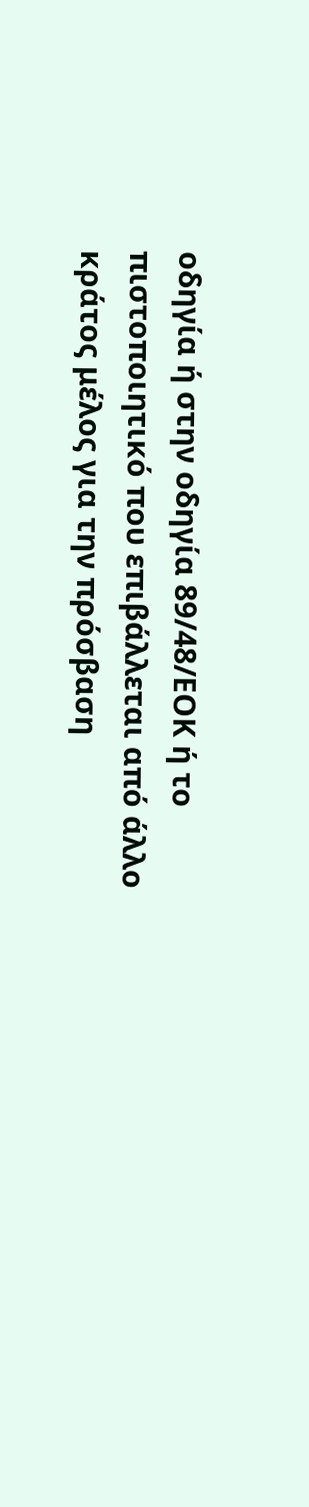οδηγία ή στην οδηγία 89/48/ΕΟΚ ή το πιστοποιητικό που επιβάλλεται από άλλο κράτος μέλος για την πρόσβαση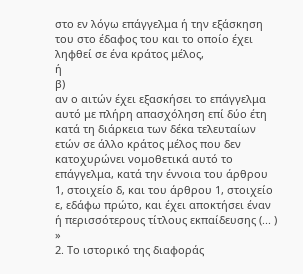στο εν λόγω επάγγελμα ή την εξάσκηση του στο έδαφος του και το οποίο έχει ληφθεί σε ένα κράτος μέλος,
ή
β)
αν ο αιτών έχει εξασκήσει το επάγγελμα αυτό με πλήρη απασχόληση επί δύο έτη κατά τη διάρκεια των δέκα τελευταίων ετών σε άλλο κράτος μέλος που δεν κατοχυρώνει νομοθετικά αυτό το επάγγελμα, κατά την έννοια του άρθρου 1, στοιχείο δ, και του άρθρου 1, στοιχείο ε, εδάφω πρώτο, και έχει αποκτήσει έναν ή περισσότερους τίτλους εκπαίδευσης (... ) »
2. Το ιστορικό της διαφοράς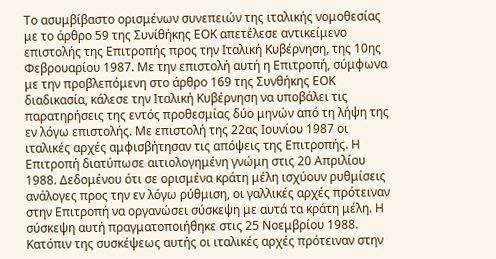Το ασυμβίβαστο ορισμένων συνεπειών της ιταλικής νομοθεσίας με το άρθρο 59 της Συνίθήκης ΕΟΚ απετέλεσε αντικείμενο επιστολής της Επιτροπής προς την Ιταλική Κυβέρνηση, της 10ης Φεβρουαρίου 1987. Με την επιστολή αυτή η Επιτροπή, σύμφωνα με την προβλεπόμενη στο άρθρο 169 της Συνθήκης ΕΟΚ διαδικασία, κάλεσε την Ιταλική Κυβέρνηση να υποβάλει τις παρατηρήσεις της εντός προθεσμίας δύο μηνών από τη λήψη της εν λόγω επιστολής. Με επιστολή της 22ας Ιουνίου 1987 οι ιταλικές αρχές αμφισβήτησαν τις απόψεις της Επιτροπής. Η Επιτροπή διατύπωσε αιτιολογημένη γνώμη στις 20 Απριλίου 1988. Δεδομένου ότι σε ορισμένα κράτη μέλη ισχύουν ρυθμίσεις ανάλογες προς την εν λόγω ρύθμιση, οι γαλλικές αρχές πρότειναν στην Επιτροπή να οργανώσει σύσκεψη με αυτά τα κράτη μέλη. Η σύσκεψη αυτή πραγματοποιήθηκε στις 25 Νοεμβρίου 1988. Κατόπιν της συσκέψεως αυτής οι ιταλικές αρχές πρότειναν στην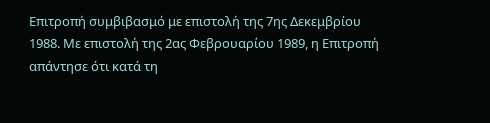Επιτροπή συμβιβασμό με επιστολή της 7ης Δεκεμβρίου 1988. Με επιστολή της 2ας Φεβρουαρίου 1989, η Επιτροπή απάντησε ότι κατά τη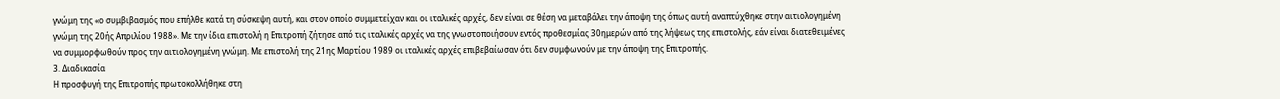γνώμη της «ο συμβιβασμός που επήλθε κατά τη σύσκεψη αυτή, και στον οποίο συμμετείχαν και οι ιταλικές αρχές, δεν είναι σε θέση να μεταβάλει την άποψη της όπως αυτή αναπτύχθηκε στην αιτιολογημένη γνώμη της 20ής Απριλίου 1988». Με την ίδια επιστολή η Επιτροπή ζήτησε από τις ιταλικές αρχές να της γνωστοποιήσουν εντός προθεσμίας 30ημερών από της λήψεως της επιστολής, εάν είναι διατεθειμένες να συμμορφωθούν προς την αιτιολογημένη γνώμη. Με επιστολή της 21ης Μαρτίου 1989 οι ιταλικές αρχές επιβεβαίωσαν ότι δεν συμφωνούν με την άποψη της Επιτροπής.
3. Διαδικασία
Η προσφυγή της Επιτροπής πρωτοκολλήθηκε στη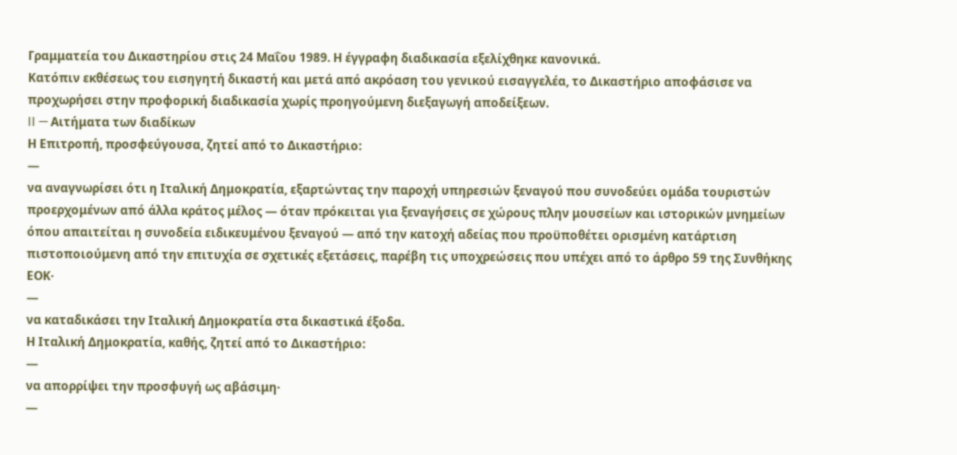Γραμματεία του Δικαστηρίου στις 24 Μαΐου 1989. Η έγγραφη διαδικασία εξελίχθηκε κανονικά.
Κατόπιν εκθέσεως του εισηγητή δικαστή και μετά από ακρόαση του γενικού εισαγγελέα, το Δικαστήριο αποφάσισε να προχωρήσει στην προφορική διαδικασία χωρίς προηγούμενη διεξαγωγή αποδείξεων.
II — Αιτήματα των διαδίκων
Η Επιτροπή, προσφεύγουσα, ζητεί από το Δικαστήριο:
—
να αναγνωρίσει ότι η Ιταλική Δημοκρατία, εξαρτώντας την παροχή υπηρεσιών ξεναγού που συνοδεύει ομάδα τουριστών προερχομένων από άλλα κράτος μέλος — όταν πρόκειται για ξεναγήσεις σε χώρους πλην μουσείων και ιστορικών μνημείων όπου απαιτείται η συνοδεία ειδικευμένου ξεναγού — από την κατοχή αδείας που προϋποθέτει ορισμένη κατάρτιση πιστοποιούμενη από την επιτυχία σε σχετικές εξετάσεις, παρέβη τις υποχρεώσεις που υπέχει από το άρθρο 59 της Συνθήκης ΕΟΚ·
—
να καταδικάσει την Ιταλική Δημοκρατία στα δικαστικά έξοδα.
Η Ιταλική Δημοκρατία, καθής, ζητεί από το Δικαστήριο:
—
να απορρίψει την προσφυγή ως αβάσιμη·
—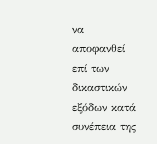να αποφανθεί επί των δικαστικών εξόδων κατά συνέπεια της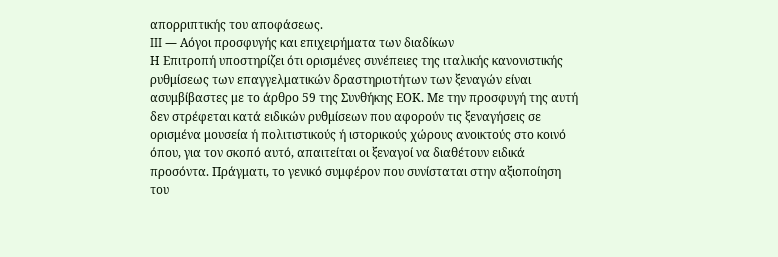απορριπτικής του αποφάσεως.
III — Αόγοι προσφυγής και επιχειρήματα των διαδίκων
Η Επιτροπή υποστηρίζει ότι ορισμένες συνέπειες της ιταλικής κανονιστικής ρυθμίσεως των επαγγελματικών δραστηριοτήτων των ξεναγών είναι ασυμβίβαστες με το άρθρο 59 της Συνθήκης ΕΟΚ. Με την προσφυγή της αυτή δεν στρέφεται κατά ειδικών ρυθμίσεων που αφορούν τις ξεναγήσεις σε ορισμένα μουσεία ή πολιτιστικούς ή ιστορικούς χώρους ανοικτούς στο κοινό όπου, για τον σκοπό αυτό, απαιτείται οι ξεναγοί να διαθέτουν ειδικά προσόντα. Πράγματι, το γενικό συμφέρον που συνίσταται στην αξιοποίηση του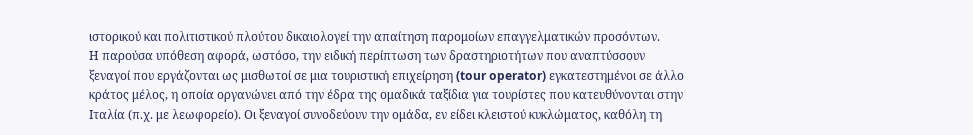ιστορικού και πολιτιστικού πλούτου δικαιολογεί την απαίτηση παρομοίων επαγγελματικών προσόντων.
Η παρούσα υπόθεση αφορά, ωστόσο, την ειδική περίπτωση των δραστηριοτήτων που αναπτύσσουν ξεναγοί που εργάζονται ως μισθωτοί σε μια τουριστική επιχείρηση (tour operator) εγκατεστημένοι σε άλλο κράτος μέλος, η οποία οργανώνει από την έδρα της ομαδικά ταξίδια για τουρίστες που κατευθύνονται στην Ιταλία (π.χ. με λεωφορείο). Οι ξεναγοί συνοδεύουν την ομάδα, εν είδει κλειστού κυκλώματος, καθόλη τη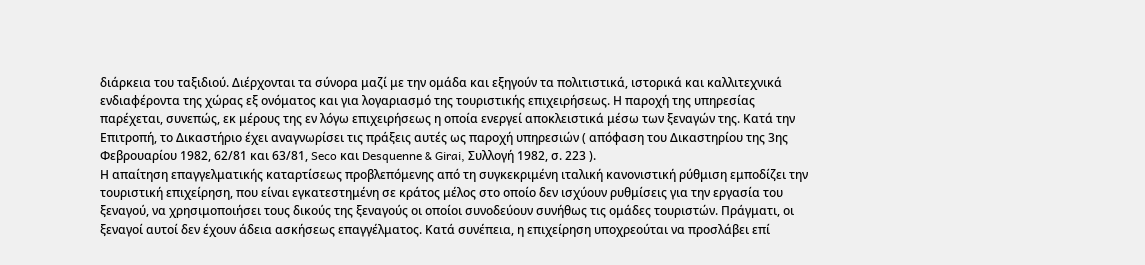διάρκεια του ταξιδιού. Διέρχονται τα σύνορα μαζί με την ομάδα και εξηγούν τα πολιτιστικά, ιστορικά και καλλιτεχνικά ενδιαφέροντα της χώρας εξ ονόματος και για λογαριασμό της τουριστικής επιχειρήσεως. Η παροχή της υπηρεσίας παρέχεται, συνεπώς, εκ μέρους της εν λόγω επιχειρήσεως η οποία ενεργεί αποκλειστικά μέσω των ξεναγών της. Κατά την Επιτροπή, το Δικαστήριο έχει αναγνωρίσει τις πράξεις αυτές ως παροχή υπηρεσιών ( απόφαση του Δικαστηρίου της 3ης Φεβρουαρίου 1982, 62/81 και 63/81, Seco και Desquenne & Girai, Συλλογή 1982, σ. 223 ).
Η απαίτηση επαγγελματικής καταρτίσεως προβλεπόμενης από τη συγκεκριμένη ιταλική κανονιστική ρύθμιση εμποδίζει την τουριστική επιχείρηση, που είναι εγκατεστημένη σε κράτος μέλος στο οποίο δεν ισχύουν ρυθμίσεις για την εργασία του ξεναγού, να χρησιμοποιήσει τους δικούς της ξεναγούς οι οποίοι συνοδεύουν συνήθως τις ομάδες τουριστών. Πράγματι, οι ξεναγοί αυτοί δεν έχουν άδεια ασκήσεως επαγγέλματος. Κατά συνέπεια, η επιχείρηση υποχρεούται να προσλάβει επί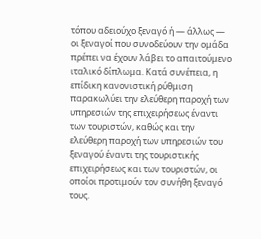τόπου αδειούχο ξεναγό ή — άλλως — οι ξεναγοί που συνοδεύουν την ομάδα πρέπει να έχουν λάβει το απαιτούμενο ιταλικό δίπλωμα. Κατά συνέπεια, η επίδικη κανονιστική ρύθμιση παρακωλύει την ελεύθερη παροχή των υπηρεσιών της επιχειρήσεως έναντι των τουριστών, καθώς και την ελεύθερη παροχή των υπηρεσιών του ξεναγού έναντι της τουριστικής επιχειρήσεως και των τουριστών, οι οποίοι προτιμούν τον συνήθη ξεναγό τους.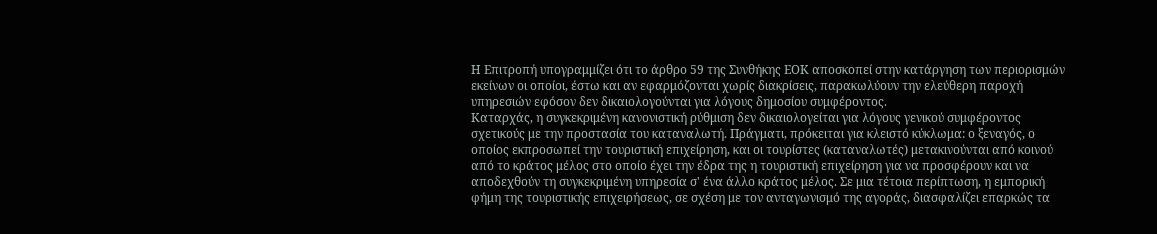Η Επιτροπή υπογραμμίζει ότι το άρθρο 59 της Συνθήκης ΕΟΚ αποσκοπεί στην κατάργηση των περιορισμών εκείνων οι οποίοι, έστω και αν εφαρμόζονται χωρίς διακρίσεις, παρακωλύουν την ελεύθερη παροχή υπηρεσιών εφόσον δεν δικαιολογούνται για λόγους δημοσίου συμφέροντος.
Καταρχάς, η συγκεκριμένη κανονιστική ρύθμιση δεν δικαιολογείται για λόγους γενικού συμφέροντος σχετικούς με την προστασία του καταναλωτή. Πράγματι, πρόκειται για κλειστό κύκλωμα: ο ξεναγός, ο οποίος εκπροσωπεί την τουριστική επιχείρηση, και οι τουρίστες (καταναλωτές) μετακινούνται από κοινού από το κράτος μέλος στο οποίο έχει την έδρα της η τουριστική επιχείρηση για να προσφέρουν και να αποδεχθούν τη συγκεκριμένη υπηρεσία σ' ένα άλλο κράτος μέλος. Σε μια τέτοια περίπτωση, η εμπορική φήμη της τουριστικής επιχειρήσεως, σε σχέση με τον ανταγωνισμό της αγοράς, διασφαλίζει επαρκώς τα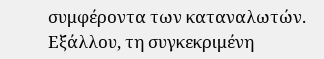συμφέροντα των καταναλωτών.
Εξάλλου, τη συγκεκριμένη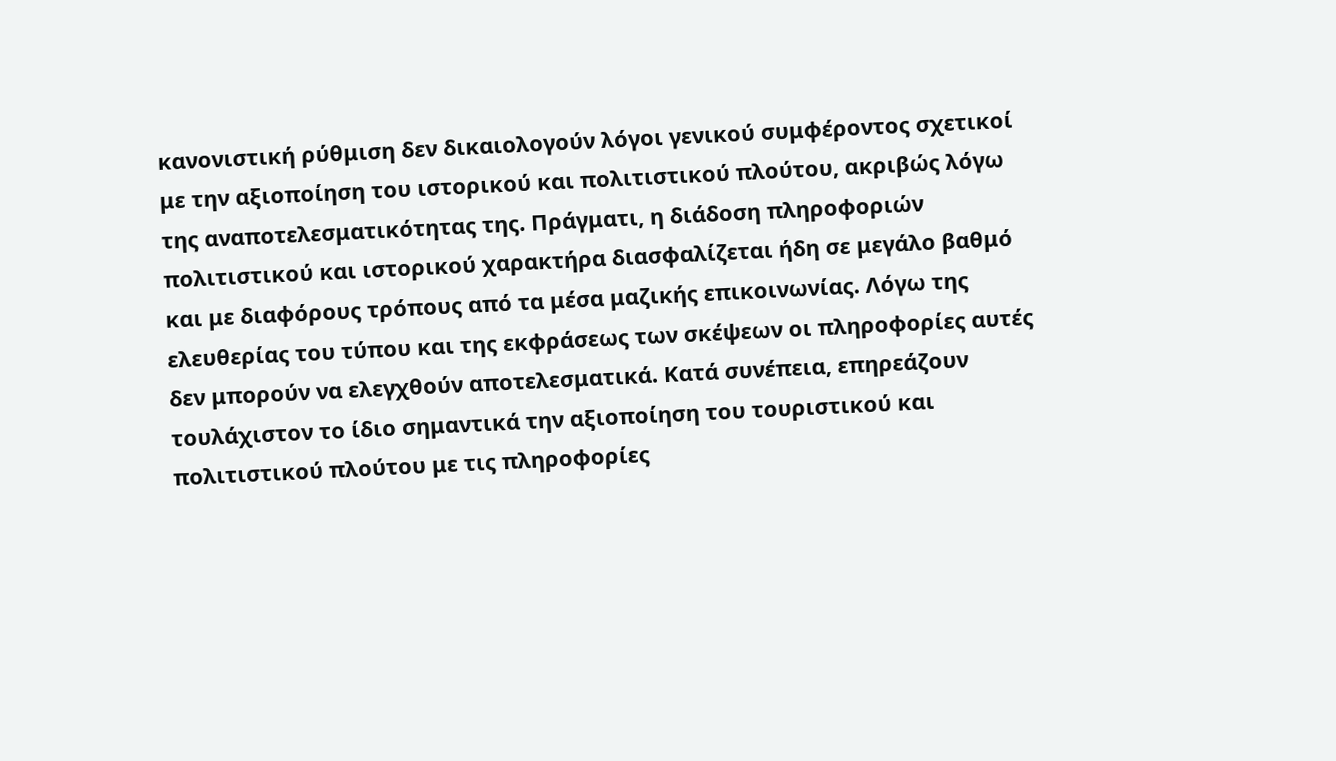κανονιστική ρύθμιση δεν δικαιολογούν λόγοι γενικού συμφέροντος σχετικοί με την αξιοποίηση του ιστορικού και πολιτιστικού πλούτου, ακριβώς λόγω της αναποτελεσματικότητας της. Πράγματι, η διάδοση πληροφοριών πολιτιστικού και ιστορικού χαρακτήρα διασφαλίζεται ήδη σε μεγάλο βαθμό και με διαφόρους τρόπους από τα μέσα μαζικής επικοινωνίας. Λόγω της ελευθερίας του τύπου και της εκφράσεως των σκέψεων οι πληροφορίες αυτές δεν μπορούν να ελεγχθούν αποτελεσματικά. Κατά συνέπεια, επηρεάζουν τουλάχιστον το ίδιο σημαντικά την αξιοποίηση του τουριστικού και πολιτιστικού πλούτου με τις πληροφορίες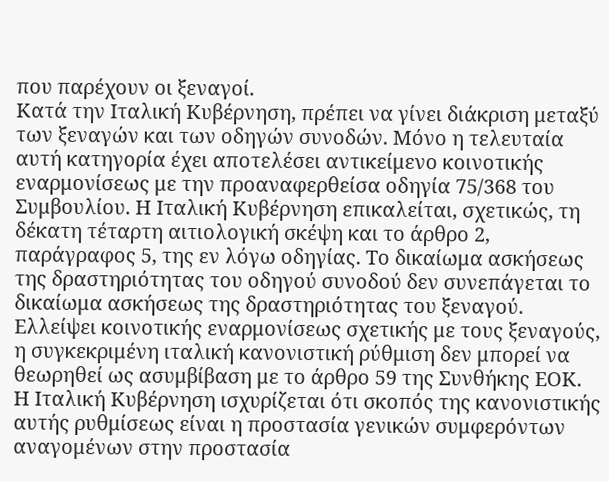που παρέχουν οι ξεναγοί.
Κατά την Ιταλική Κυβέρνηση, πρέπει να γίνει διάκριση μεταξύ των ξεναγών και των οδηγών συνοδών. Μόνο η τελευταία αυτή κατηγορία έχει αποτελέσει αντικείμενο κοινοτικής εναρμονίσεως με την προαναφερθείσα οδηγία 75/368 του Συμβουλίου. Η Ιταλική Κυβέρνηση επικαλείται, σχετικώς, τη δέκατη τέταρτη αιτιολογική σκέψη και το άρθρο 2, παράγραφος 5, της εν λόγω οδηγίας. Το δικαίωμα ασκήσεως της δραστηριότητας του οδηγού συνοδού δεν συνεπάγεται το δικαίωμα ασκήσεως της δραστηριότητας του ξεναγού. Ελλείψει κοινοτικής εναρμονίσεως σχετικής με τους ξεναγούς, η συγκεκριμένη ιταλική κανονιστική ρύθμιση δεν μπορεί να θεωρηθεί ως ασυμβίβαση με το άρθρο 59 της Συνθήκης ΕΟΚ.
Η Ιταλική Κυβέρνηση ισχυρίζεται ότι σκοπός της κανονιστικής αυτής ρυθμίσεως είναι η προστασία γενικών συμφερόντων αναγομένων στην προστασία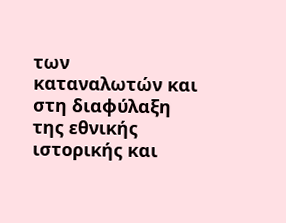των καταναλωτών και στη διαφύλαξη της εθνικής ιστορικής και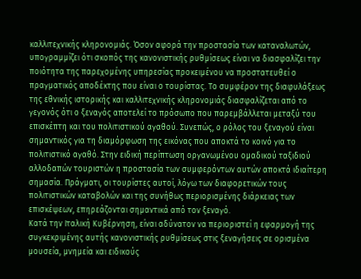καλλιτεχνικής κληρονομιάς. Όσον αφορά την προστασία των καταναλωτών, υπογραμμίζει ότι σκοπός της κανονιστικής ρυθμίσεως είναι να διασφαλίζει την ποιότητα της παρεχομένης υπηρεσίας προκειμένου να προστατευθεί ο πραγματικός αποδέκτης που είναι ο τουρίστας. Το συμφέρον της διαφυλάξεως της εθνικής ιστορικής και καλλιτεχνικής κληρονομιάς διασφαλίζεται από το γεγονός ότι ο ξεναγός αποτελεί το πρόσωπο που παρεμβάλλεται μεταξύ του επισκέπτη και του πολιτιστικού αγαθού. Συνεπώς, ο ρόλος του ξεναγού είναι σημαντικός για τη διαμόρφωση της εικόνας που αποκτά το κοινό για το πολιτιστικό αγαθό. Στην ειδική περίπτωση οργανωμένου ομαδικού ταξιδιού αλλοδαπών τουριστών η προστασία των συμφερόντων αυτών αποκτά ιδιαίτερη σημασία. Πράγματι, οι τουρίστες αυτοί, λόγω των διαφορετικών τους πολιτιστικών καταβολών και της συνήθως περιορισμένης διάρκειας των επισκέψεων, επηρεάζονται σημαντικά από τον ξεναγό.
Κατά την Ιταλική Κυβέρνηση, είναι αδύνατον να περιοριστεί η εφαρμογή της συγκεκριμένης αυτής κανονιστικής ρυθμίσεως στις ξεναγήσεις σε ορισμένα μουσεία, μνημεία και ειδικούς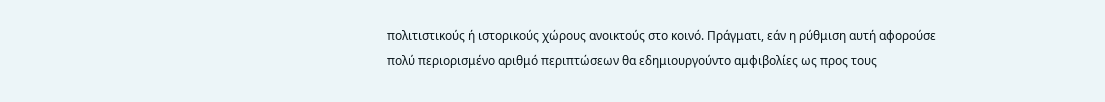πολιτιστικούς ή ιστορικούς χώρους ανοικτούς στο κοινό. Πράγματι, εάν η ρύθμιση αυτή αφορούσε πολύ περιορισμένο αριθμό περιπτώσεων θα εδημιουργούντο αμφιβολίες ως προς τους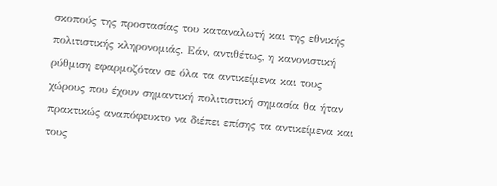σκοπούς της προστασίας του καταναλωτή και της εθνικής πολιτιστικής κληρονομιάς. Εάν, αντιθέτως, η κανονιστική ρύθμιση εφαρμοζόταν σε όλα τα αντικείμενα και τους χώρους που έχουν σημαντική πολιτιστική σημασία θα ήταν πρακτικώς αναπόφευκτο να διέπει επίσης τα αντικείμενα και τους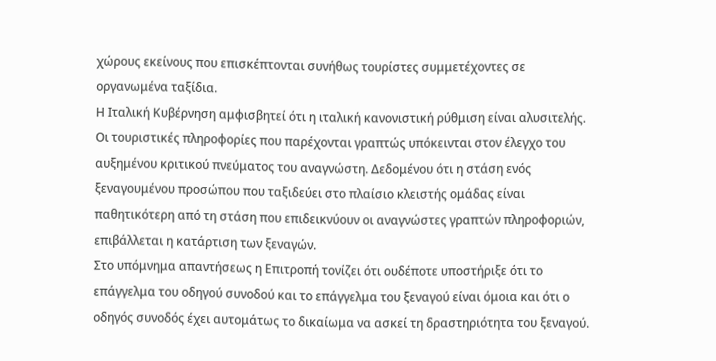χώρους εκείνους που επισκέπτονται συνήθως τουρίστες συμμετέχοντες σε οργανωμένα ταξίδια.
Η Ιταλική Κυβέρνηση αμφισβητεί ότι η ιταλική κανονιστική ρύθμιση είναι αλυσιτελής. Οι τουριστικές πληροφορίες που παρέχονται γραπτώς υπόκεινται στον έλεγχο του αυξημένου κριτικού πνεύματος του αναγνώστη. Δεδομένου ότι η στάση ενός ξεναγουμένου προσώπου που ταξιδεύει στο πλαίσιο κλειστής ομάδας είναι παθητικότερη από τη στάση που επιδεικνύουν οι αναγνώστες γραπτών πληροφοριών, επιβάλλεται η κατάρτιση των ξεναγών.
Στο υπόμνημα απαντήσεως η Επιτροπή τονίζει ότι ουδέποτε υποστήριξε ότι το επάγγελμα του οδηγού συνοδού και το επάγγελμα του ξεναγού είναι όμοια και ότι ο οδηγός συνοδός έχει αυτομάτως το δικαίωμα να ασκεί τη δραστηριότητα του ξεναγού.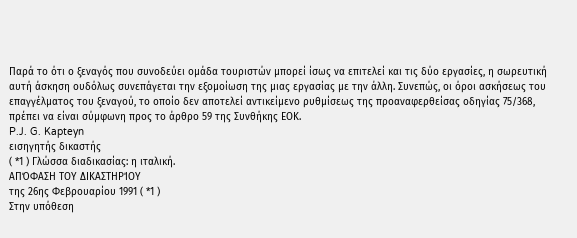Παρά το ότι ο ξεναγός που συνοδεύει ομάδα τουριστών μπορεί ίσως να επιτελεί και τις δύο εργασίες, η σωρευτική αυτή άσκηση ουδόλως συνεπάγεται την εξομοίωση της μιας εργασίας με την άλλη. Συνεπώς, οι όροι ασκήσεως του επαγγέλματος του ξεναγού, το οποίο δεν αποτελεί αντικείμενο ρυθμίσεως της προαναφερθείσας οδηγίας 75/368, πρέπει να είναι σύμφωνη προς το άρθρο 59 της Συνθήκης ΕΟΚ.
P.J. G. Kapteyn
εισηγητής δικαστής
( *1 ) Γλώσσα διαδικασίας: η ιταλική.
ΑΠΌΦΑΣΗ ΤΟΥ ΔΙΚΑΣΤΗΡΊΟΥ
της 26ης Φεβρουαρίου 1991 ( *1 )
Στην υπόθεση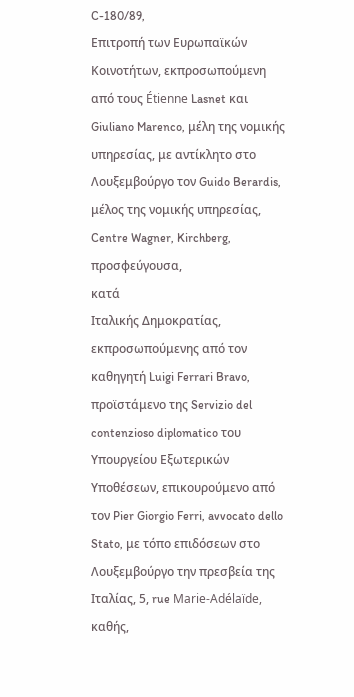C-180/89,
Επιτροπή των Ευρωπαϊκών Κοινοτήτων, εκπροσωπούμενη από τους Étienne Lasnet και Giuliano Marenco, μέλη της νομικής υπηρεσίας, με αντίκλητο στο Λουξεμβούργο τον Guido Berardis, μέλος της νομικής υπηρεσίας, Centre Wagner, Kirchberg,
προσφεύγουσα,
κατά
Ιταλικής Δημοκρατίας, εκπροσωπούμενης από τον καθηγητή Luigi Ferrari Bravo, προϊστάμενο της Servizio del contenzioso diplomatico του Υπουργείου Εξωτερικών Υποθέσεων, επικουρούμενο από τον Pier Giorgio Ferri, avvocato dello Stato, με τόπο επιδόσεων στο Λουξεμβούργο την πρεσβεία της Ιταλίας, 5, rue Marie-Adélaïde,
καθής,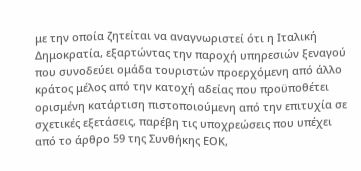με την οποία ζητείται να αναγνωριστεί ότι η Ιταλική Δημοκρατία, εξαρτώντας την παροχή υπηρεσιών ξεναγού που συνοδεύει ομάδα τουριστών προερχόμενη από άλλο κράτος μέλος από την κατοχή αδείας που προϋποθέτει ορισμένη κατάρτιση πιστοποιούμενη από την επιτυχία σε σχετικές εξετάσεις, παρέβη τις υποχρεώσεις που υπέχει από το άρθρο 59 της Συνθήκης ΕΟΚ,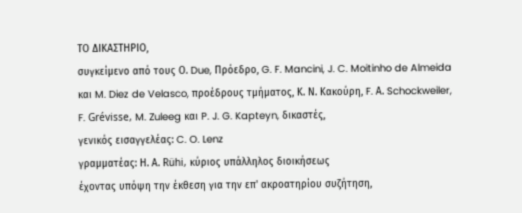ΤΟ ΔΙΚΑΣΤΗΡΙΟ,
συγκείμενο από τους Ο. Due, Πρόεδρο, G. F. Mancini, J. C. Moitinho de Almeida και M. Diez de Velasco, προέδρους τμήματος, Κ. Ν. Κακούρη, F. Α. Schockweiler, F. Grévisse, M. Zuleeg και P. J. G. Kapteyn, δικαστές,
γενικός εισαγγελέας: C. O. Lenz
γραμματέας: Η. Α. Rühi, κύριος υπάλληλος διοικήσεως
έχοντας υπόψη την έκθεση για την επ' ακροατηρίου συζήτηση,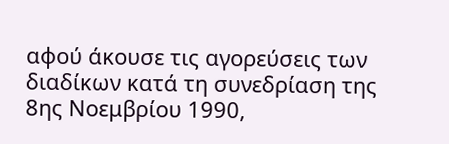αφού άκουσε τις αγορεύσεις των διαδίκων κατά τη συνεδρίαση της 8ης Νοεμβρίου 1990,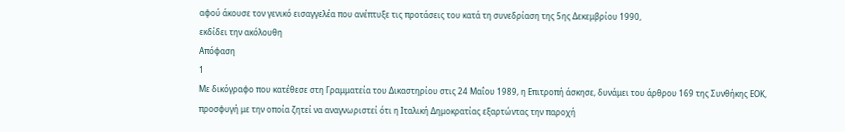αφού άκουσε τον γενικό εισαγγελέα που ανέπτυξε τις προτάσεις του κατά τη συνεδρίαση της 5ης Δεκεμβρίου 1990,
εκδίδει την ακόλουθη
Απόφαση
1
Με δικόγραφο που κατέθεσε στη Γραμματεία του Δικαστηρίου στις 24 Μαΐου 1989, η Επιτροπή άσκησε, δυνάμει του άρθρου 169 της Συνθήκης ΕΟΚ, προσφυγή με την οποία ζητεί να αναγνωριστεί ότι η Ιταλική Δημοκρατίας εξαρτώντας την παροχή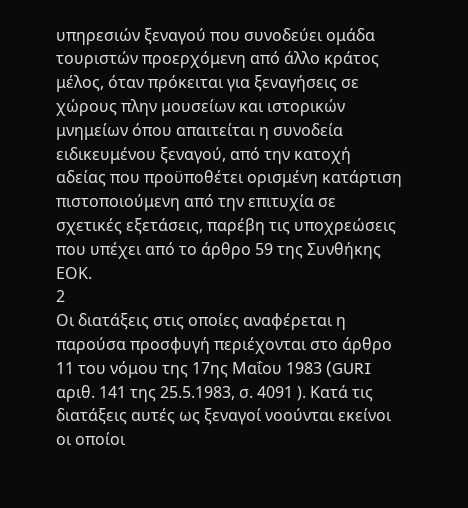υπηρεσιών ξεναγού που συνοδεύει ομάδα τουριστών προερχόμενη από άλλο κράτος μέλος, όταν πρόκειται για ξεναγήσεις σε χώρους πλην μουσείων και ιστορικών μνημείων όπου απαιτείται η συνοδεία ειδικευμένου ξεναγού, από την κατοχή αδείας που προϋποθέτει ορισμένη κατάρτιση πιστοποιούμενη από την επιτυχία σε σχετικές εξετάσεις, παρέβη τις υποχρεώσεις που υπέχει από το άρθρο 59 της Συνθήκης ΕΟΚ.
2
Οι διατάξεις στις οποίες αναφέρεται η παρούσα προσφυγή περιέχονται στο άρθρο 11 του νόμου της 17ης Μαΐου 1983 (GURI αριθ. 141 της 25.5.1983, σ. 4091 ). Κατά τις διατάξεις αυτές ως ξεναγοί νοούνται εκείνοι οι οποίοι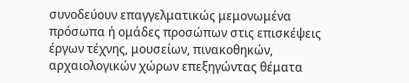συνοδεύουν επαγγελματικώς μεμονωμένα πρόσωπα ή ομάδες προσώπων στις επισκέψεις έργων τέχνης, μουσείων, πινακοθηκών, αρχαιολογικών χώρων επεξηγώντας θέματα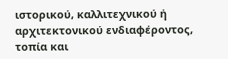ιστορικού, καλλιτεχνικού ή αρχιτεκτονικού ενδιαφέροντος, τοπία και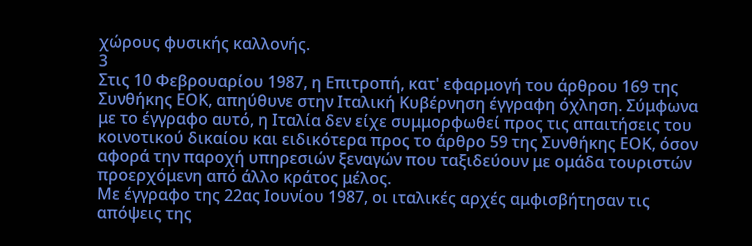χώρους φυσικής καλλονής.
3
Στις 10 Φεβρουαρίου 1987, η Επιτροπή, κατ' εφαρμογή του άρθρου 169 της Συνθήκης ΕΟΚ, απηύθυνε στην Ιταλική Κυβέρνηση έγγραφη όχληση. Σύμφωνα με το έγγραφο αυτό, η Ιταλία δεν είχε συμμορφωθεί προς τις απαιτήσεις του κοινοτικού δικαίου και ειδικότερα προς το άρθρο 59 της Συνθήκης ΕΟΚ, όσον αφορά την παροχή υπηρεσιών ξεναγών που ταξιδεύουν με ομάδα τουριστών προερχόμενη από άλλο κράτος μέλος.
Με έγγραφο της 22ας Ιουνίου 1987, οι ιταλικές αρχές αμφισβήτησαν τις απόψεις της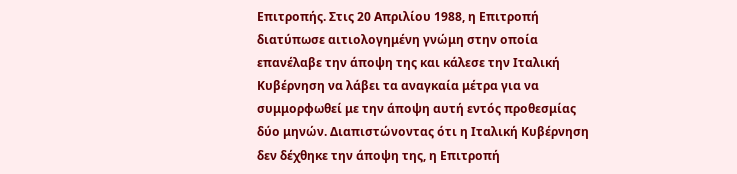Επιτροπής. Στις 20 Απριλίου 1988, η Επιτροπή διατύπωσε αιτιολογημένη γνώμη στην οποία επανέλαβε την άποψη της και κάλεσε την Ιταλική Κυβέρνηση να λάβει τα αναγκαία μέτρα για να συμμορφωθεί με την άποψη αυτή εντός προθεσμίας δύο μηνών. Διαπιστώνοντας ότι η Ιταλική Κυβέρνηση δεν δέχθηκε την άποψη της, η Επιτροπή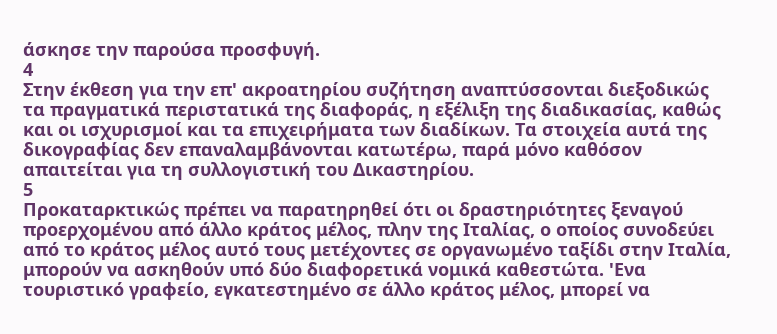άσκησε την παρούσα προσφυγή.
4
Στην έκθεση για την επ' ακροατηρίου συζήτηση αναπτύσσονται διεξοδικώς τα πραγματικά περιστατικά της διαφοράς, η εξέλιξη της διαδικασίας, καθώς και οι ισχυρισμοί και τα επιχειρήματα των διαδίκων. Τα στοιχεία αυτά της δικογραφίας δεν επαναλαμβάνονται κατωτέρω, παρά μόνο καθόσον απαιτείται για τη συλλογιστική του Δικαστηρίου.
5
Προκαταρκτικώς πρέπει να παρατηρηθεί ότι οι δραστηριότητες ξεναγού προερχομένου από άλλο κράτος μέλος, πλην της Ιταλίας, ο οποίος συνοδεύει από το κράτος μέλος αυτό τους μετέχοντες σε οργανωμένο ταξίδι στην Ιταλία, μπορούν να ασκηθούν υπό δύο διαφορετικά νομικά καθεστώτα. 'Ενα τουριστικό γραφείο, εγκατεστημένο σε άλλο κράτος μέλος, μπορεί να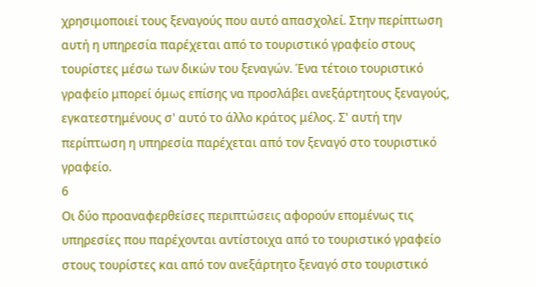χρησιμοποιεί τους ξεναγούς που αυτό απασχολεί. Στην περίπτωση αυτή η υπηρεσία παρέχεται από το τουριστικό γραφείο στους τουρίστες μέσω των δικών του ξεναγών. Ένα τέτοιο τουριστικό γραφείο μπορεί όμως επίσης να προσλάβει ανεξάρτητους ξεναγούς, εγκατεστημένους σ' αυτό το άλλο κράτος μέλος. Σ' αυτή την περίπτωση η υπηρεσία παρέχεται από τον ξεναγό στο τουριστικό γραφείο.
6
Οι δύο προαναφερθείσες περιπτώσεις αφορούν επομένως τις υπηρεσίες που παρέχονται αντίστοιχα από το τουριστικό γραφείο στους τουρίστες και από τον ανεξάρτητο ξεναγό στο τουριστικό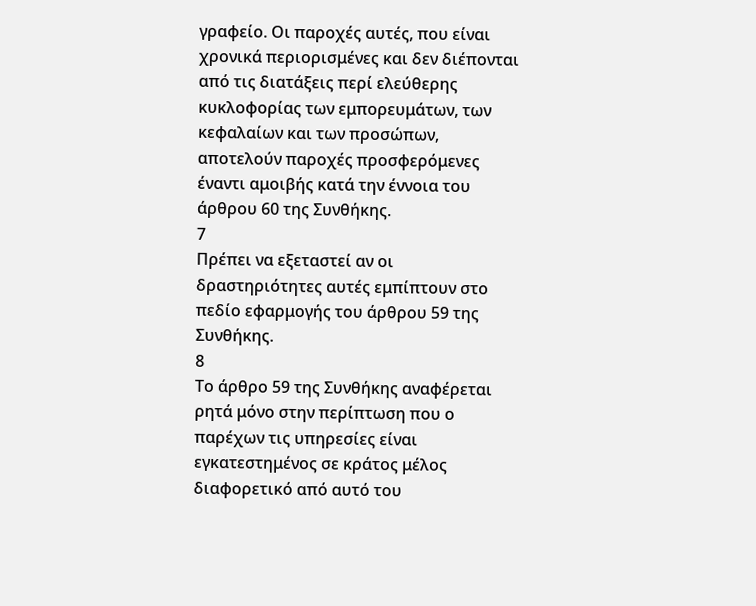γραφείο. Οι παροχές αυτές, που είναι χρονικά περιορισμένες και δεν διέπονται από τις διατάξεις περί ελεύθερης κυκλοφορίας των εμπορευμάτων, των κεφαλαίων και των προσώπων, αποτελούν παροχές προσφερόμενες έναντι αμοιβής κατά την έννοια του άρθρου 60 της Συνθήκης.
7
Πρέπει να εξεταστεί αν οι δραστηριότητες αυτές εμπίπτουν στο πεδίο εφαρμογής του άρθρου 59 της Συνθήκης.
8
Το άρθρο 59 της Συνθήκης αναφέρεται ρητά μόνο στην περίπτωση που ο παρέχων τις υπηρεσίες είναι εγκατεστημένος σε κράτος μέλος διαφορετικό από αυτό του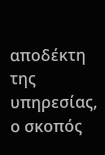αποδέκτη της υπηρεσίας, ο σκοπός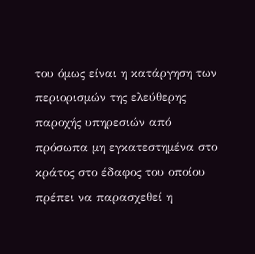του όμως είναι η κατάργηση των περιορισμών της ελεύθερης παροχής υπηρεσιών από πρόσωπα μη εγκατεστημένα στο κράτος στο έδαφος του οποίου πρέπει να παρασχεθεί η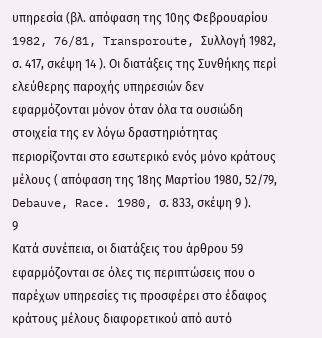υπηρεσία (βλ. απόφαση της 10ης Φεβρουαρίου 1982, 76/81, Transporoute, Συλλογή 1982, σ. 417, σκέψη 14 ). Οι διατάξεις της Συνθήκης περί ελεύθερης παροχής υπηρεσιών δεν εφαρμόζονται μόνον όταν όλα τα ουσιώδη στοιχεία της εν λόγω δραστηριότητας περιορίζονται στο εσωτερικό ενός μόνο κράτους μέλους ( απόφαση της 18ης Μαρτίου 1980, 52/79, Debauve, Race. 1980, σ. 833, σκέψη 9 ).
9
Κατά συνέπεια, οι διατάξεις του άρθρου 59 εφαρμόζονται σε όλες τις περιπτώσεις που ο παρέχων υπηρεσίες τις προσφέρει στο έδαφος κράτους μέλους διαφορετικού από αυτό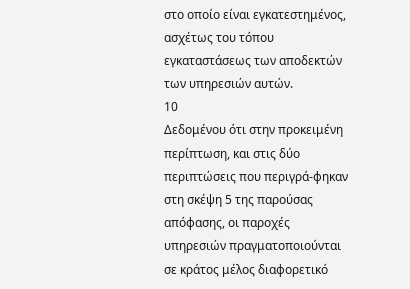στο οποίο είναι εγκατεστημένος, ασχέτως του τόπου εγκαταστάσεως των αποδεκτών των υπηρεσιών αυτών.
10
Δεδομένου ότι στην προκειμένη περίπτωση, και στις δύο περιπτώσεις που περιγρά-φηκαν στη σκέψη 5 της παρούσας απόφασης, οι παροχές υπηρεσιών πραγματοποιούνται σε κράτος μέλος διαφορετικό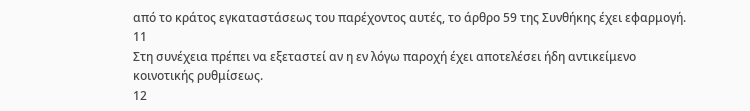από το κράτος εγκαταστάσεως του παρέχοντος αυτές, το άρθρο 59 της Συνθήκης έχει εφαρμογή.
11
Στη συνέχεια πρέπει να εξεταστεί αν η εν λόγω παροχή έχει αποτελέσει ήδη αντικείμενο κοινοτικής ρυθμίσεως.
12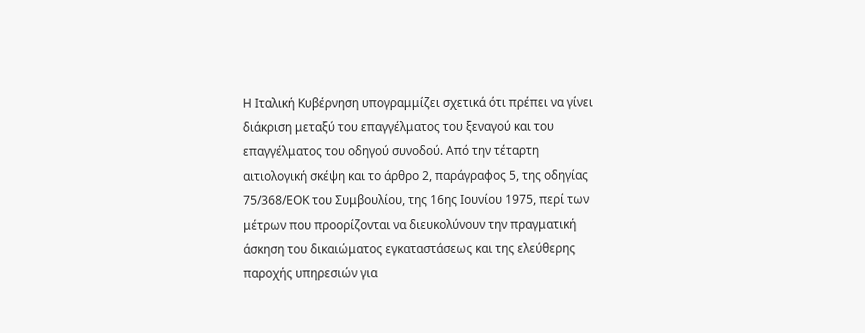Η Ιταλική Κυβέρνηση υπογραμμίζει σχετικά ότι πρέπει να γίνει διάκριση μεταξύ του επαγγέλματος του ξεναγού και του επαγγέλματος του οδηγού συνοδού. Από την τέταρτη αιτιολογική σκέψη και το άρθρο 2, παράγραφος 5, της οδηγίας 75/368/ΕΟΚ του Συμβουλίου, της 16ης Ιουνίου 1975, περί των μέτρων που προορίζονται να διευκολύνουν την πραγματική άσκηση του δικαιώματος εγκαταστάσεως και της ελεύθερης παροχής υπηρεσιών για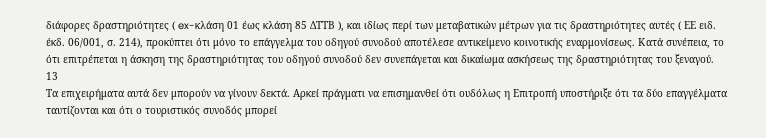διάφορες δραστηριότητες ( ex-κλάση 01 έως κλάση 85 ΔΤΤΒ ), και ιδίως περί των μεταβατικών μέτρων για τις δραστηριότητες αυτές ( ΕΕ ειδ. έκδ. 06/001, σ. 214), προκύπτει ότι μόνο το επάγγελμα του οδηγού συνοδού αποτέλεσε αντικείμενο κοινοτικής εναρμονίσεως. Κατά συνέπεια, το ότι επιτρέπεται η άσκηση της δραστηριότητας του οδηγού συνοδού δεν συνεπάγεται και δικαίωμα ασκήσεως της δραστηριότητας του ξεναγού.
13
Τα επιχειρήματα αυτά δεν μπορούν να γίνουν δεκτά. Αρκεί πράγματι να επισημανθεί ότι ουδόλως η Επιτροπή υποστήριξε ότι τα δύο επαγγέλματα ταυτίζονται και ότι ο τουριστικός συνοδός μπορεί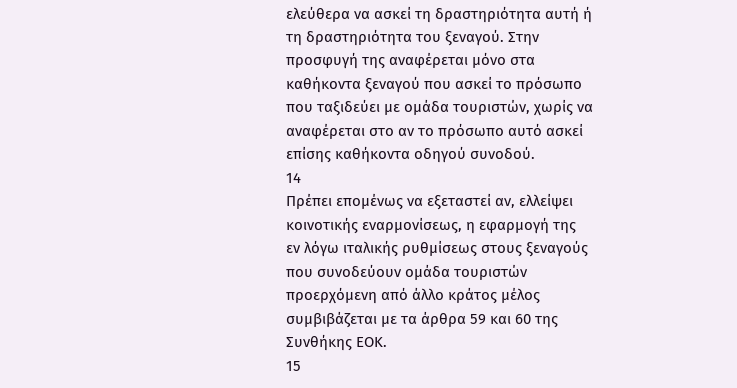ελεύθερα να ασκεί τη δραστηριότητα αυτή ή τη δραστηριότητα του ξεναγού. Στην προσφυγή της αναφέρεται μόνο στα καθήκοντα ξεναγού που ασκεί το πρόσωπο που ταξιδεύει με ομάδα τουριστών, χωρίς να αναφέρεται στο αν το πρόσωπο αυτό ασκεί επίσης καθήκοντα οδηγού συνοδού.
14
Πρέπει επομένως να εξεταστεί αν, ελλείψει κοινοτικής εναρμονίσεως, η εφαρμογή της εν λόγω ιταλικής ρυθμίσεως στους ξεναγούς που συνοδεύουν ομάδα τουριστών προερχόμενη από άλλο κράτος μέλος συμβιβάζεται με τα άρθρα 59 και 60 της Συνθήκης ΕΟΚ.
15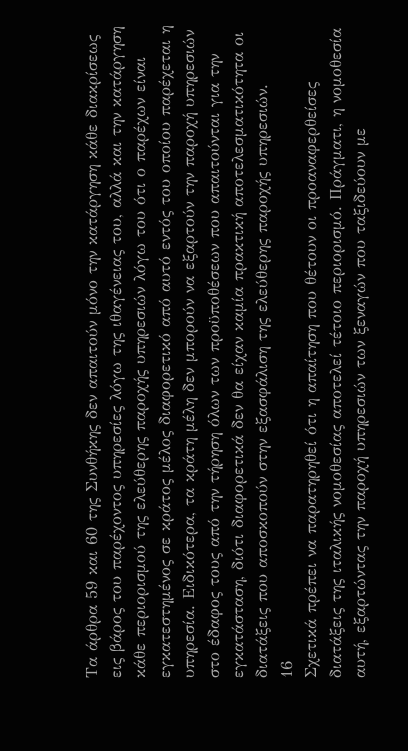Τα άρθρα 59 και 60 της Συνθήκης δεν απαιτούν μόνο την κατάργηση κάθε διακρίσεως εις βάρος του παρέχοντος υπηρεσίες λόγω της ιθαγένειας του, αλλά και την κατάργηση κάθε περιορισμού της ελεύθερης παροχής υπηρεσιών λόγω του ότι ο παρέχων είναι εγκατεστημένος σε κράτος μέλος διαφορετικό από αυτό εντός του οποίου παρέχεται η υπηρεσία. Ειδικότερα, τα κράτη μέλη δεν μπορούν να εξαρτούν την παροχή υπηρεσιών στο έδαφος τους από την τήρηση όλων των προϋποθέσεων που απαιτούνται για την εγκατάσταση, διότι διαφορετικά δεν θα είχαν καμία πρακτική αποτελεσματικότητα οι διατάξεις που αποσκοπούν στην εξασφάλιση της ελεύθερης παροχής υπηρεσιών.
16
Σχετικά πρέπει να παρατηρηθεί ότι η απαίτηση που θέτουν οι προαναφερθείσες διατάξεις της ιταλικής νομοθεσίας αποτελεί τέτοιο περιορισμό. Πράγματι, η νομοθεσία αυτή, εξαρτώντας την παροχή υπηρεσιών των ξεναγών που ταξιδεύουν με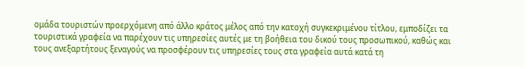ομάδα τουριστών προερχόμενη από άλλο κράτος μέλος από την κατοχή συγκεκριμένου τίτλου, εμποδίζει τα τουριστικά γραφεία να παρέχουν τις υπηρεσίες αυτές με τη βοήθεια του δικού τους προσωπικού, καθώς και τους ανεξαρτήτους ξεναγούς να προσφέρουν τις υπηρεσίες τους στα γραφεία αυτά κατά τη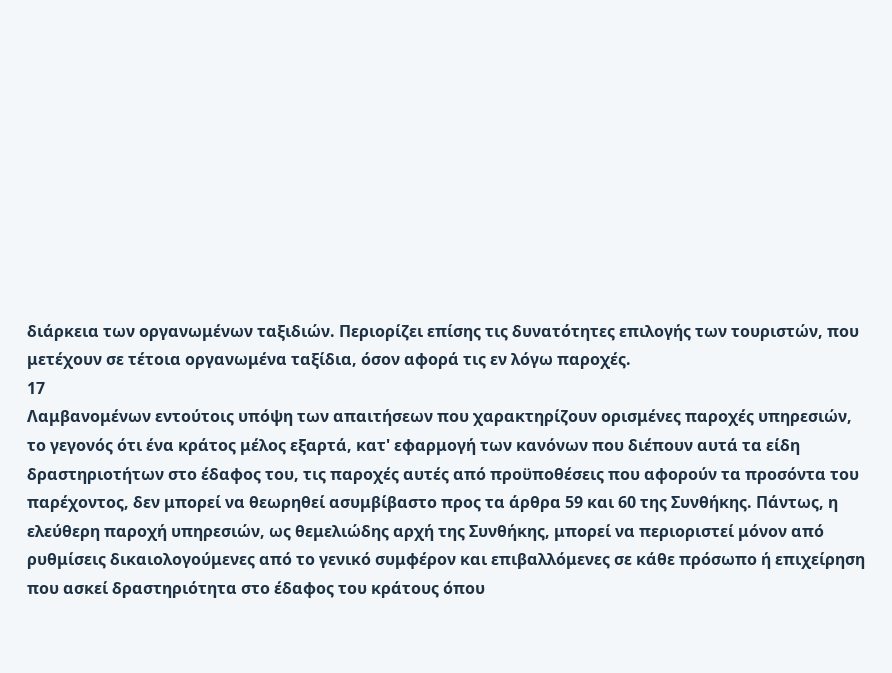διάρκεια των οργανωμένων ταξιδιών. Περιορίζει επίσης τις δυνατότητες επιλογής των τουριστών, που μετέχουν σε τέτοια οργανωμένα ταξίδια, όσον αφορά τις εν λόγω παροχές.
17
Λαμβανομένων εντούτοις υπόψη των απαιτήσεων που χαρακτηρίζουν ορισμένες παροχές υπηρεσιών, το γεγονός ότι ένα κράτος μέλος εξαρτά, κατ' εφαρμογή των κανόνων που διέπουν αυτά τα είδη δραστηριοτήτων στο έδαφος του, τις παροχές αυτές από προϋποθέσεις που αφορούν τα προσόντα του παρέχοντος, δεν μπορεί να θεωρηθεί ασυμβίβαστο προς τα άρθρα 59 και 60 της Συνθήκης. Πάντως, η ελεύθερη παροχή υπηρεσιών, ως θεμελιώδης αρχή της Συνθήκης, μπορεί να περιοριστεί μόνον από ρυθμίσεις δικαιολογούμενες από το γενικό συμφέρον και επιβαλλόμενες σε κάθε πρόσωπο ή επιχείρηση που ασκεί δραστηριότητα στο έδαφος του κράτους όπου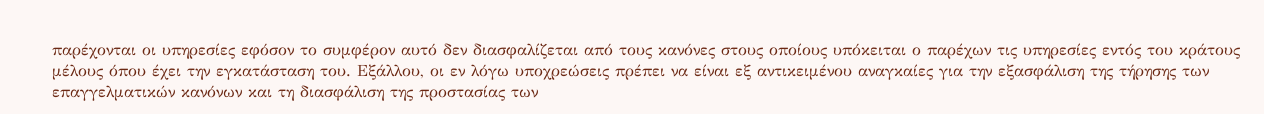παρέχονται οι υπηρεσίες εφόσον το συμφέρον αυτό δεν διασφαλίζεται από τους κανόνες στους οποίους υπόκειται ο παρέχων τις υπηρεσίες εντός του κράτους μέλους όπου έχει την εγκατάσταση του. Εξάλλου, οι εν λόγω υποχρεώσεις πρέπει να είναι εξ αντικειμένου αναγκαίες για την εξασφάλιση της τήρησης των επαγγελματικών κανόνων και τη διασφάλιση της προστασίας των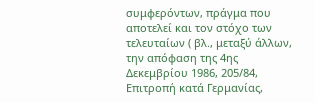συμφερόντων, πράγμα που αποτελεί και τον στόχο των τελευταίων ( βλ., μεταξύ άλλων, την απόφαση της 4ης Δεκεμβρίου 1986, 205/84, Επιτροπή κατά Γερμανίας,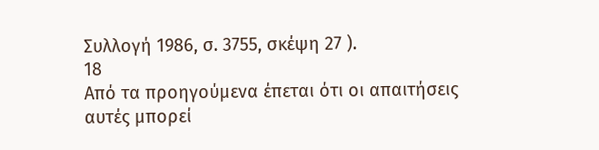Συλλογή 1986, σ. 3755, σκέψη 27 ).
18
Από τα προηγούμενα έπεται ότι οι απαιτήσεις αυτές μπορεί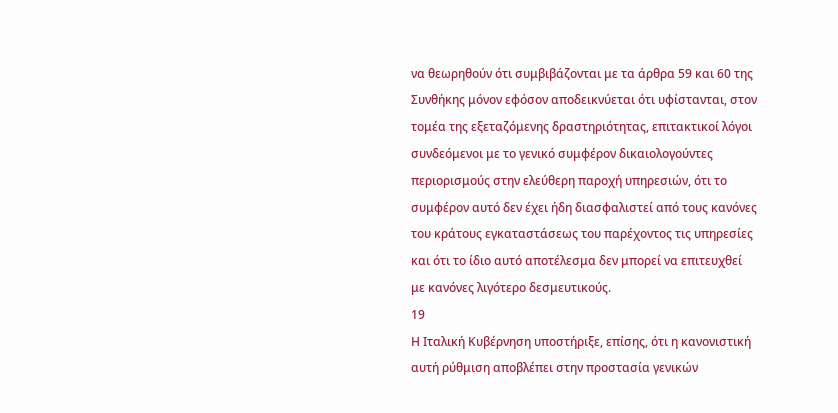να θεωρηθούν ότι συμβιβάζονται με τα άρθρα 59 και 60 της Συνθήκης μόνον εφόσον αποδεικνύεται ότι υφίστανται, στον τομέα της εξεταζόμενης δραστηριότητας, επιτακτικοί λόγοι συνδεόμενοι με το γενικό συμφέρον δικαιολογούντες περιορισμούς στην ελεύθερη παροχή υπηρεσιών, ότι το συμφέρον αυτό δεν έχει ήδη διασφαλιστεί από τους κανόνες του κράτους εγκαταστάσεως του παρέχοντος τις υπηρεσίες και ότι το ίδιο αυτό αποτέλεσμα δεν μπορεί να επιτευχθεί με κανόνες λιγότερο δεσμευτικούς.
19
Η Ιταλική Κυβέρνηση υποστήριξε, επίσης, ότι η κανονιστική αυτή ρύθμιση αποβλέπει στην προστασία γενικών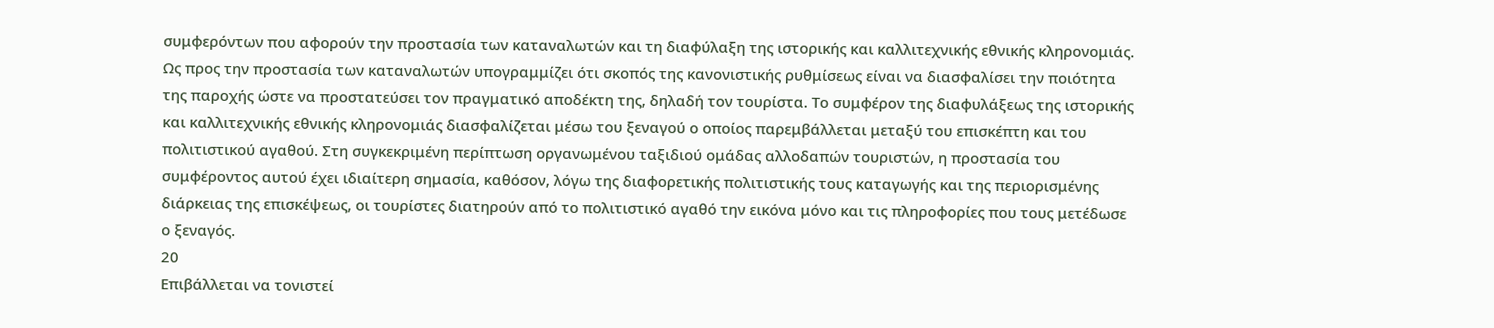συμφερόντων που αφορούν την προστασία των καταναλωτών και τη διαφύλαξη της ιστορικής και καλλιτεχνικής εθνικής κληρονομιάς. Ως προς την προστασία των καταναλωτών υπογραμμίζει ότι σκοπός της κανονιστικής ρυθμίσεως είναι να διασφαλίσει την ποιότητα της παροχής ώστε να προστατεύσει τον πραγματικό αποδέκτη της, δηλαδή τον τουρίστα. Το συμφέρον της διαφυλάξεως της ιστορικής και καλλιτεχνικής εθνικής κληρονομιάς διασφαλίζεται μέσω του ξεναγού ο οποίος παρεμβάλλεται μεταξύ του επισκέπτη και του πολιτιστικού αγαθού. Στη συγκεκριμένη περίπτωση οργανωμένου ταξιδιού ομάδας αλλοδαπών τουριστών, η προστασία του συμφέροντος αυτού έχει ιδιαίτερη σημασία, καθόσον, λόγω της διαφορετικής πολιτιστικής τους καταγωγής και της περιορισμένης διάρκειας της επισκέψεως, οι τουρίστες διατηρούν από το πολιτιστικό αγαθό την εικόνα μόνο και τις πληροφορίες που τους μετέδωσε ο ξεναγός.
20
Επιβάλλεται να τονιστεί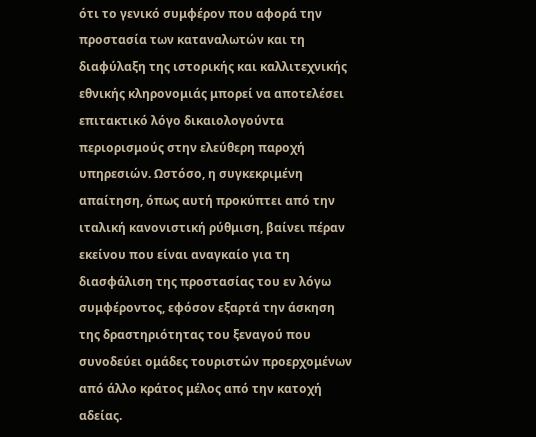ότι το γενικό συμφέρον που αφορά την προστασία των καταναλωτών και τη διαφύλαξη της ιστορικής και καλλιτεχνικής εθνικής κληρονομιάς μπορεί να αποτελέσει επιτακτικό λόγο δικαιολογούντα περιορισμούς στην ελεύθερη παροχή υπηρεσιών. Ωστόσο, η συγκεκριμένη απαίτηση, όπως αυτή προκύπτει από την ιταλική κανονιστική ρύθμιση, βαίνει πέραν εκείνου που είναι αναγκαίο για τη διασφάλιση της προστασίας του εν λόγω συμφέροντος, εφόσον εξαρτά την άσκηση της δραστηριότητας του ξεναγού που συνοδεύει ομάδες τουριστών προερχομένων από άλλο κράτος μέλος από την κατοχή αδείας.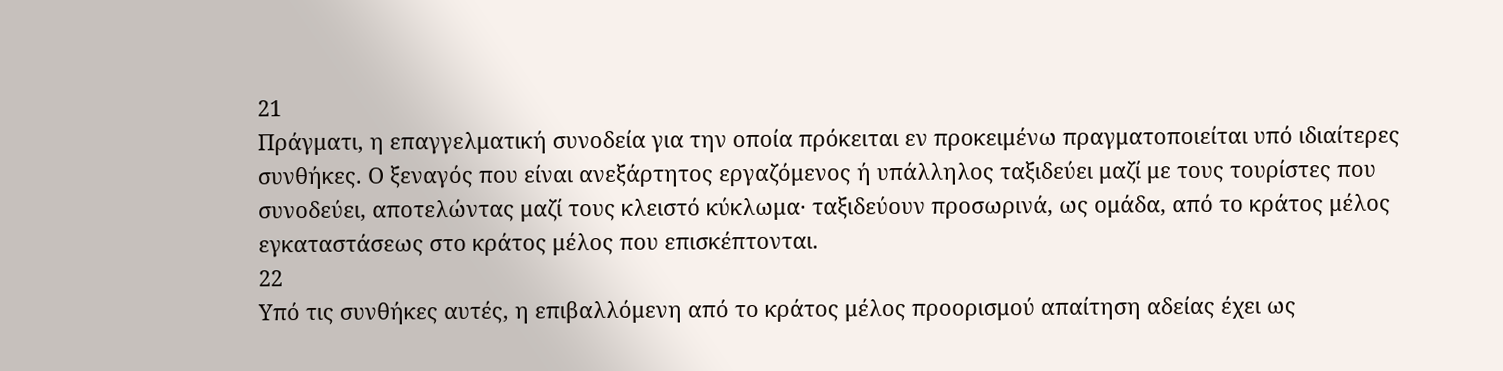21
Πράγματι, η επαγγελματική συνοδεία για την οποία πρόκειται εν προκειμένω πραγματοποιείται υπό ιδιαίτερες συνθήκες. Ο ξεναγός που είναι ανεξάρτητος εργαζόμενος ή υπάλληλος ταξιδεύει μαζί με τους τουρίστες που συνοδεύει, αποτελώντας μαζί τους κλειστό κύκλωμα· ταξιδεύουν προσωρινά, ως ομάδα, από το κράτος μέλος εγκαταστάσεως στο κράτος μέλος που επισκέπτονται.
22
Υπό τις συνθήκες αυτές, η επιβαλλόμενη από το κράτος μέλος προορισμού απαίτηση αδείας έχει ως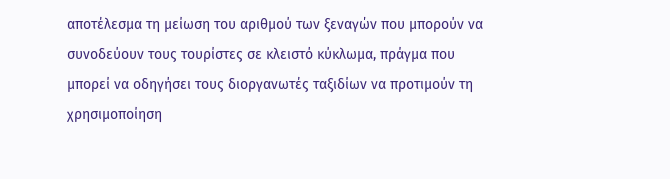αποτέλεσμα τη μείωση του αριθμού των ξεναγών που μπορούν να συνοδεύουν τους τουρίστες σε κλειστό κύκλωμα, πράγμα που μπορεί να οδηγήσει τους διοργανωτές ταξιδίων να προτιμούν τη χρησιμοποίηση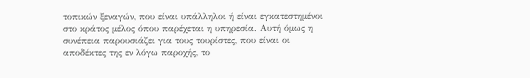τοπικών ξεναγών, που είναι υπάλληλοι ή είναι εγκατεστημένοι στο κράτος μέλος όπου παρέχεται η υπηρεσία. Αυτή όμως η συνέπεια παρουσιάζει για τους τουρίστες, που είναι οι αποδέκτες της εν λόγω παροχής, το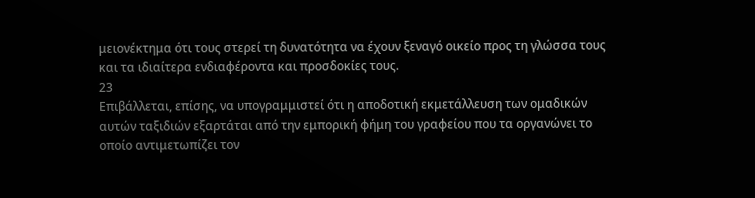μειονέκτημα ότι τους στερεί τη δυνατότητα να έχουν ξεναγό οικείο προς τη γλώσσα τους και τα ιδιαίτερα ενδιαφέροντα και προσδοκίες τους.
23
Επιβάλλεται, επίσης, να υπογραμμιστεί ότι η αποδοτική εκμετάλλευση των ομαδικών αυτών ταξιδιών εξαρτάται από την εμπορική φήμη του γραφείου που τα οργανώνει το οποίο αντιμετωπίζει τον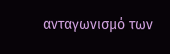ανταγωνισμό των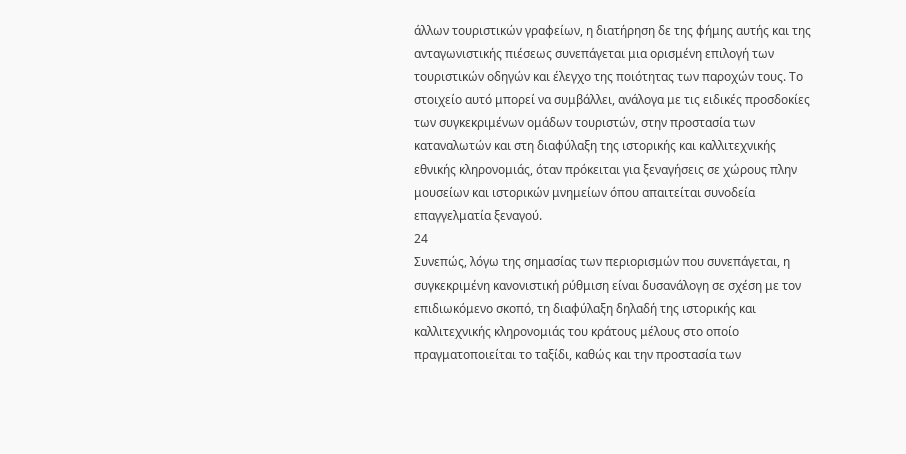άλλων τουριστικών γραφείων, η διατήρηση δε της φήμης αυτής και της ανταγωνιστικής πιέσεως συνεπάγεται μια ορισμένη επιλογή των τουριστικών οδηγών και έλεγχο της ποιότητας των παροχών τους. Το στοιχείο αυτό μπορεί να συμβάλλει, ανάλογα με τις ειδικές προσδοκίες των συγκεκριμένων ομάδων τουριστών, στην προστασία των καταναλωτών και στη διαφύλαξη της ιστορικής και καλλιτεχνικής εθνικής κληρονομιάς, όταν πρόκειται για ξεναγήσεις σε χώρους πλην μουσείων και ιστορικών μνημείων όπου απαιτείται συνοδεία επαγγελματία ξεναγού.
24
Συνεπώς, λόγω της σημασίας των περιορισμών που συνεπάγεται, η συγκεκριμένη κανονιστική ρύθμιση είναι δυσανάλογη σε σχέση με τον επιδιωκόμενο σκοπό, τη διαφύλαξη δηλαδή της ιστορικής και καλλιτεχνικής κληρονομιάς του κράτους μέλους στο οποίο πραγματοποιείται το ταξίδι, καθώς και την προστασία των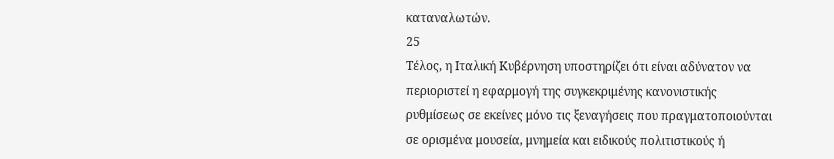καταναλωτών.
25
Τέλος, η Ιταλική Κυβέρνηση υποστηρίζει ότι είναι αδύνατον να περιοριστεί η εφαρμογή της συγκεκριμένης κανονιστικής ρυθμίσεως σε εκείνες μόνο τις ξεναγήσεις που πραγματοποιούνται σε ορισμένα μουσεία, μνημεία και ειδικούς πολιτιστικούς ή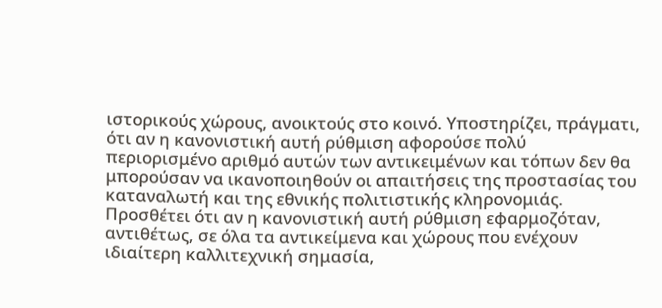ιστορικούς χώρους, ανοικτούς στο κοινό. Υποστηρίζει, πράγματι, ότι αν η κανονιστική αυτή ρύθμιση αφορούσε πολύ περιορισμένο αριθμό αυτών των αντικειμένων και τόπων δεν θα μπορούσαν να ικανοποιηθούν οι απαιτήσεις της προστασίας του καταναλωτή και της εθνικής πολιτιστικής κληρονομιάς. Προσθέτει ότι αν η κανονιστική αυτή ρύθμιση εφαρμοζόταν, αντιθέτως, σε όλα τα αντικείμενα και χώρους που ενέχουν ιδιαίτερη καλλιτεχνική σημασία,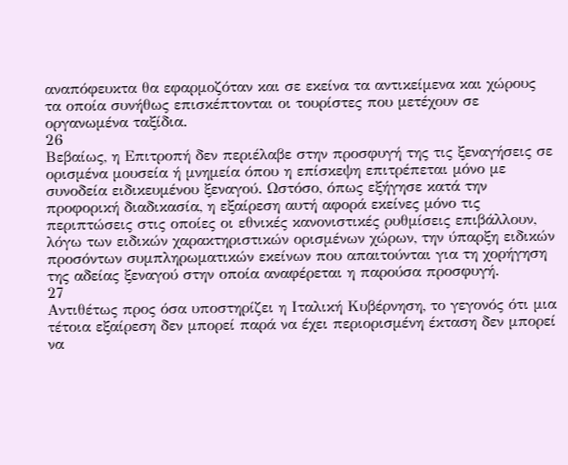αναπόφευκτα θα εφαρμοζόταν και σε εκείνα τα αντικείμενα και χώρους τα οποία συνήθως επισκέπτονται οι τουρίστες που μετέχουν σε οργανωμένα ταξίδια.
26
Βεβαίως, η Επιτροπή δεν περιέλαβε στην προσφυγή της τις ξεναγήσεις σε ορισμένα μουσεία ή μνημεία όπου η επίσκεψη επιτρέπεται μόνο με συνοδεία ειδικευμένου ξεναγού. Ωστόσο, όπως εξήγησε κατά την προφορική διαδικασία, η εξαίρεση αυτή αφορά εκείνες μόνο τις περιπτώσεις στις οποίες οι εθνικές κανονιστικές ρυθμίσεις επιβάλλουν, λόγω των ειδικών χαρακτηριστικών ορισμένων χώρων, την ύπαρξη ειδικών προσόντων συμπληρωματικών εκείνων που απαιτούνται για τη χορήγηση της αδείας ξεναγού στην οποία αναφέρεται η παρούσα προσφυγή.
27
Αντιθέτως προς όσα υποστηρίζει η Ιταλική Κυβέρνηση, το γεγονός ότι μια τέτοια εξαίρεση δεν μπορεί παρά να έχει περιορισμένη έκταση δεν μπορεί να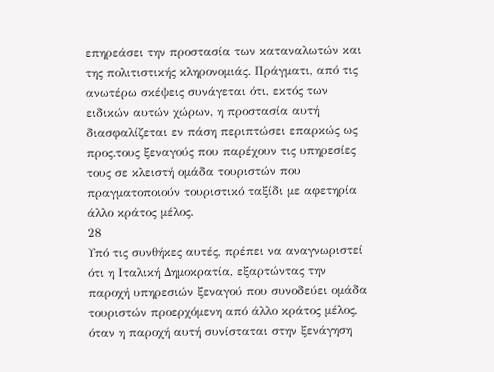επηρεάσει την προστασία των καταναλωτών και της πολιτιστικής κληρονομιάς. Πράγματι, από τις ανωτέρω σκέψεις συνάγεται ότι, εκτός των ειδικών αυτών χώρων, η προστασία αυτή διασφαλίζεται εν πάση περιπτώσει επαρκώς ως προς.τους ξεναγούς που παρέχουν τις υπηρεσίες τους σε κλειστή ομάδα τουριστών που πραγματοποιούν τουριστικό ταξίδι με αφετηρία άλλο κράτος μέλος.
28
Υπό τις συνθήκες αυτές, πρέπει να αναγνωριστεί ότι η Ιταλική Δημοκρατία, εξαρτώντας την παροχή υπηρεσιών ξεναγού που συνοδεύει ομάδα τουριστών προερχόμενη από άλλο κράτος μέλος, όταν η παροχή αυτή συνίσταται στην ξενάγηση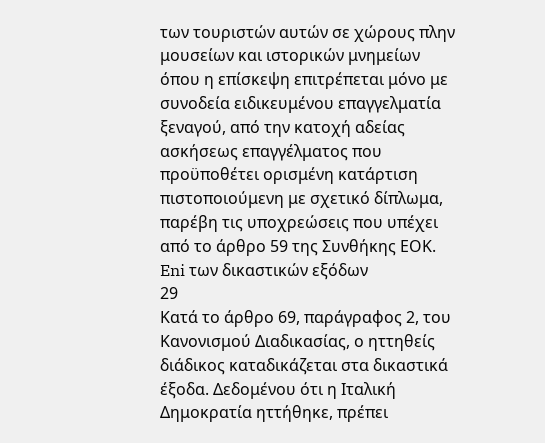των τουριστών αυτών σε χώρους πλην μουσείων και ιστορικών μνημείων όπου η επίσκεψη επιτρέπεται μόνο με συνοδεία ειδικευμένου επαγγελματία ξεναγού, από την κατοχή αδείας ασκήσεως επαγγέλματος που προϋποθέτει ορισμένη κατάρτιση πιστοποιούμενη με σχετικό δίπλωμα, παρέβη τις υποχρεώσεις που υπέχει από το άρθρο 59 της Συνθήκης ΕΟΚ.
Eni των δικαστικών εξόδων
29
Κατά το άρθρο 69, παράγραφος 2, του Κανονισμού Διαδικασίας, ο ηττηθείς διάδικος καταδικάζεται στα δικαστικά έξοδα. Δεδομένου ότι η Ιταλική Δημοκρατία ηττήθηκε, πρέπει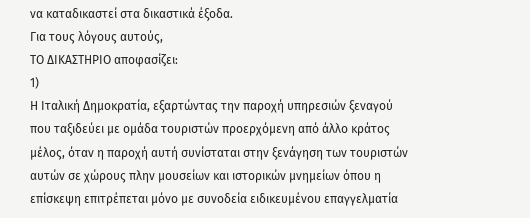να καταδικαστεί στα δικαστικά έξοδα.
Για τους λόγους αυτούς,
ΤΟ ΔΙΚΑΣΤΗΡΙΟ αποφασίζει:
1)
Η Ιταλική Δημοκρατία, εξαρτώντας την παροχή υπηρεσιών ξεναγού που ταξιδεύει με ομάδα τουριστών προερχόμενη από άλλο κράτος μέλος, όταν η παροχή αυτή συνίσταται στην ξενάγηση των τουριστών αυτών σε χώρους πλην μουσείων και ιστορικών μνημείων όπου η επίσκεψη επιτρέπεται μόνο με συνοδεία ειδικευμένου επαγγελματία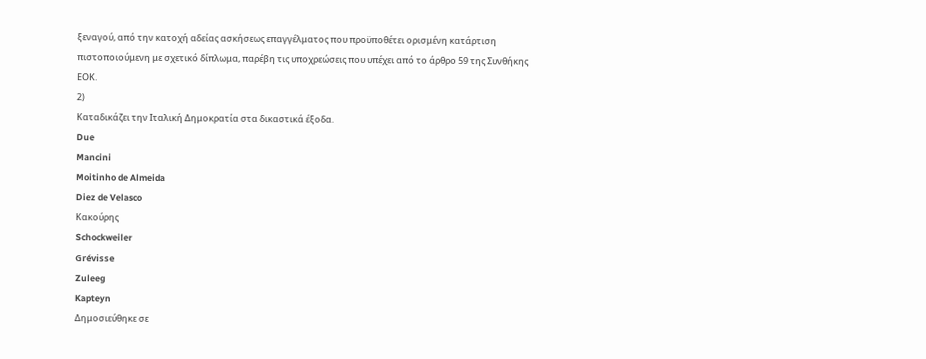ξεναγού, από την κατοχή αδείας ασκήσεως επαγγέλματος που προϋποθέτει ορισμένη κατάρτιση πιστοποιούμενη με σχετικό δίπλωμα, παρέβη τις υποχρεώσεις που υπέχει από το άρθρο 59 της Συνθήκης ΕΟΚ.
2)
Καταδικάζει την Ιταλική Δημοκρατία στα δικαστικά έξοδα.
Due
Mancini
Moitinho de Almeida
Diez de Velasco
Κακούρης
Schockweiler
Grévisse
Zuleeg
Kapteyn
Δημοσιεύθηκε σε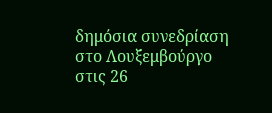δημόσια συνεδρίαση στο Λουξεμβούργο στις 26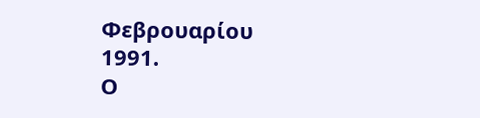Φεβρουαρίου 1991.
Ο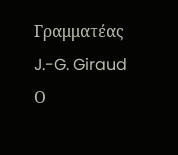Γραμματέας
J.-G. Giraud
Ο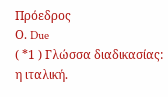Πρόεδρος
Ο. Due
( *1 ) Γλώσσα διαδικασίας: η ιταλική.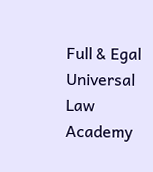Full & Egal Universal Law Academy